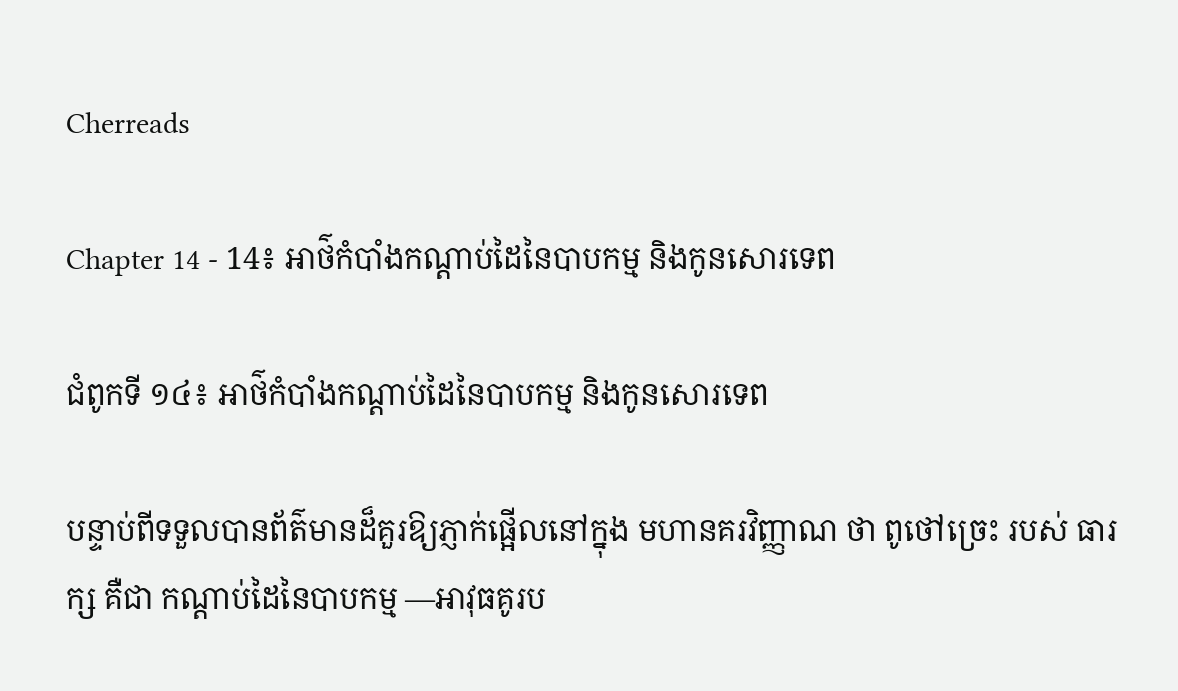Cherreads

Chapter 14 - 14៖ អាថ៌កំបាំងកណ្តាប់ដៃនៃបាបកម្ម និងកូនសោរទេព

ជំពូកទី ១៤៖ អាថ៌កំបាំងកណ្តាប់ដៃនៃបាបកម្ម និងកូនសោរទេព

បន្ទាប់ពីទទួលបានព័ត៌មានដ៏គួរឱ្យភ្ញាក់ផ្អើលនៅក្នុង មហានគរវិញ្ញាណ ថា ពូថៅច្រេះ របស់ ធារក្ស គឺជា កណ្តាប់ដៃនៃបាបកម្ម —អាវុធគូរប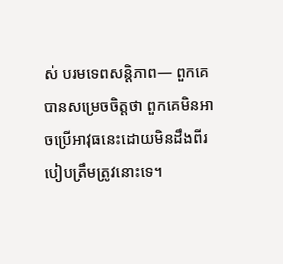ស់ បរមទេពសន្តិភាព— ពួកគេបានសម្រេចចិត្តថា ពួកគេមិនអាចប្រើអាវុធនេះដោយមិនដឹងពីរបៀបត្រឹមត្រូវនោះទេ។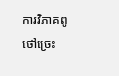ការវិភាគពូថៅច្រេះ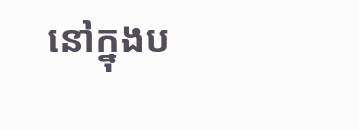នៅក្នុងប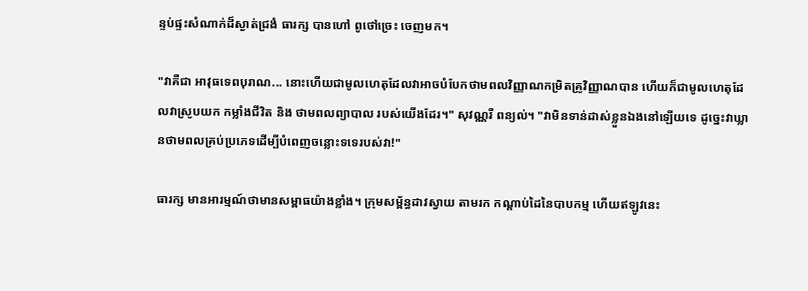ន្ទប់ផ្ទះសំណាក់ដ៏ស្ងាត់ជ្រងំ ធារក្ស បានហៅ ពូថៅច្រេះ ចេញមក។

"វាគឺជា អាវុធទេពបុរាណ... នោះហើយជាមូលហេតុដែលវាអាចបំបែកថាមពលវិញ្ញាណកម្រិតគ្រូវិញ្ញាណបាន ហើយក៏ជាមូលហេតុដែលវាស្រូបយក កម្លាំងជីវិត និង ថាមពលព្យាបាល របស់យើងដែរ។" សុវណ្ណរី ពន្យល់។ "វាមិនទាន់ដាស់ខ្លួនឯងនៅឡើយទេ ដូច្នេះវាឃ្លានថាមពលគ្រប់ប្រភេទដើម្បីបំពេញចន្លោះទទេរបស់វា!"

ធារក្ស មានអារម្មណ៍ថាមានសម្ពាធយ៉ាងខ្លាំង។ ក្រុមសម្ព័ន្ធដាវស្វាយ តាមរក កណ្តាប់ដៃនៃបាបកម្ម ហើយឥឡូវនេះ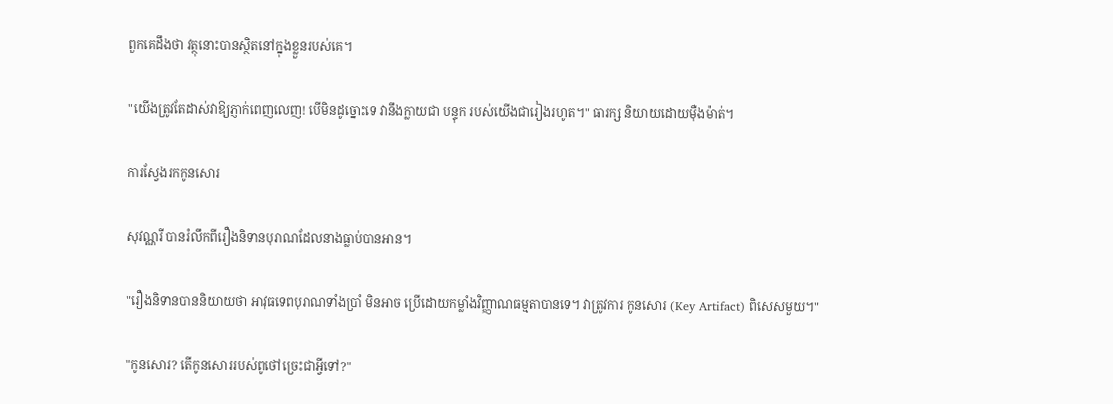ពួកគេដឹងថា វត្ថុនោះបានស្ថិតនៅក្នុងខ្លួនរបស់គេ។

"យើងត្រូវតែដាស់វាឱ្យភ្ញាក់ពេញលេញ! បើមិនដូច្នោះទេ វានឹងក្លាយជា បន្ទុក របស់យើងជារៀងរហូត។" ធារក្ស និយាយដោយម៉ឺងម៉ាត់។

ការស្វែងរកកូនសោរ

សុវណ្ណរី បានរំលឹកពីរឿងនិទានបុរាណដែលនាងធ្លាប់បានអាន។

"រឿងនិទានបាននិយាយថា អាវុធទេពបុរាណទាំងប្រាំ មិនអាច ប្រើដោយកម្លាំងវិញ្ញាណធម្មតាបានទេ។ វាត្រូវការ កូនសោរ (Key Artifact) ពិសេសមួយ។"

"កូនសោរ? តើកូនសោររបស់ពូថៅច្រេះជាអ្វីទៅ?"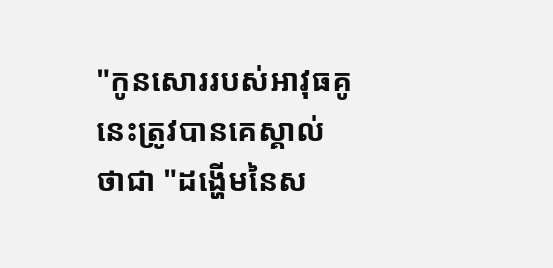"កូនសោររបស់អាវុធគូនេះត្រូវបានគេស្គាល់ថាជា "ដង្ហើមនៃស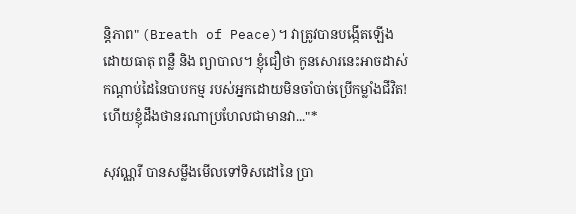ន្តិភាព" (Breath of Peace)។ វាត្រូវបានបង្កើតឡើងដោយធាតុ ពន្លឺ និង ព្យាបាល។ ខ្ញុំជឿថា កូនសោរនេះអាចដាស់ កណ្តាប់ដៃនៃបាបកម្ម របស់អ្នកដោយមិនចាំបាច់ប្រើកម្លាំងជីវិត! ហើយខ្ញុំដឹងថានរណាប្រហែលជាមានវា..."*

សុវណ្ណរី បានសម្លឹងមើលទៅទិសដៅនៃ ប្រា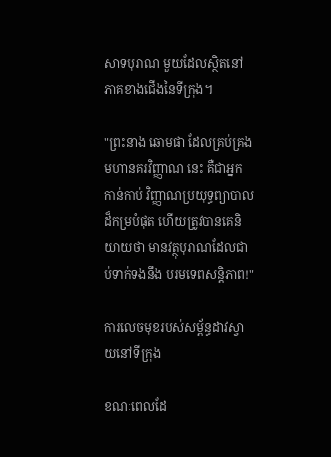សាទបុរាណ មួយដែលស្ថិតនៅភាគខាងជើងនៃទីក្រុង។

"ព្រះនាង ឆោមផា ដែលគ្រប់គ្រង មហានគរវិញ្ញាណ នេះ គឺជាអ្នកកាន់កាប់ វិញ្ញាណប្រយុទ្ធព្យាបាល ដ៏កម្របំផុត ហើយត្រូវបានគេនិយាយថា មានវត្ថុបុរាណដែលជាប់ទាក់ទងនឹង បរមទេពសន្តិភាព!"

ការលេចមុខរបស់សម្ព័ន្ធដាវស្វាយនៅទីក្រុង

ខណៈពេលដែ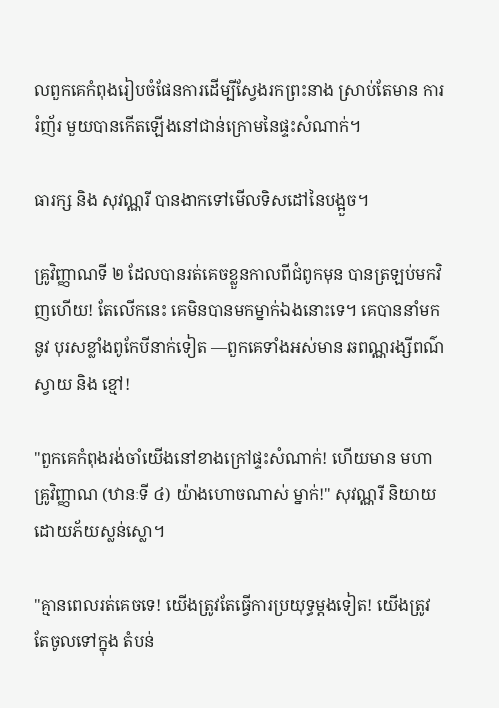លពួកគេកំពុងរៀបចំផែនការដើម្បីស្វែងរកព្រះនាង ស្រាប់តែមាន ការរំញ័រ មួយបានកើតឡើងនៅជាន់ក្រោមនៃផ្ទះសំណាក់។

ធារក្ស និង សុវណ្ណរី បានងាកទៅមើលទិសដៅនៃបង្អួច។

គ្រូវិញ្ញាណទី ២ ដែលបានរត់គេចខ្លួនកាលពីជំពូកមុន បានត្រឡប់មកវិញហើយ! តែលើកនេះ គេមិនបានមកម្នាក់ឯងនោះទេ។ គេបាននាំមកនូវ បុរសខ្លាំងពូកែបីនាក់ទៀត —ពួកគេទាំងអស់មាន ឆពណ្ណរង្សីពណ៌ស្វាយ និង ខ្មៅ!

"ពួកគេកំពុងរង់ចាំយើងនៅខាងក្រៅផ្ទះសំណាក់! ហើយមាន មហាគ្រូវិញ្ញាណ (ឋានៈទី ៤) យ៉ាងហោចណាស់ ម្នាក់!" សុវណ្ណរី និយាយដោយភ័យស្លន់ស្លោ។

"គ្មានពេលរត់គេចទេ! យើងត្រូវតែធ្វើការប្រយុទ្ធម្តងទៀត! យើងត្រូវតែចូលទៅក្នុង តំបន់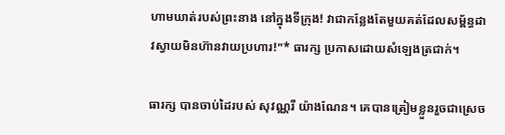ហាមឃាត់របស់ព្រះនាង នៅក្នុងទីក្រុង! វាជាកន្លែងតែមួយគត់ដែលសម្ព័ន្ធដាវស្វាយមិនហ៊ានវាយប្រហារ!"* ធារក្ស ប្រកាសដោយសំឡេងត្រជាក់។

ធារក្ស បានចាប់ដៃរបស់ សុវណ្ណរី យ៉ាងណែន។ គេបានត្រៀមខ្លួនរួចជាស្រេច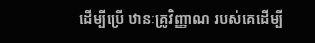ដើម្បីប្រើ ឋានៈគ្រូវិញ្ញាណ របស់គេដើម្បី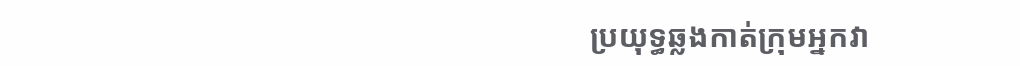ប្រយុទ្ធឆ្លងកាត់ក្រុមអ្នកវា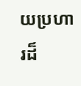យប្រហារដ៏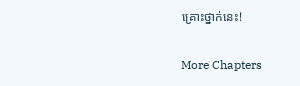គ្រោះថ្នាក់នេះ!

More Chapters